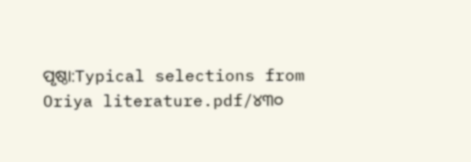ପୃଷ୍ଠା:Typical selections from Oriya literature.pdf/୪୩୦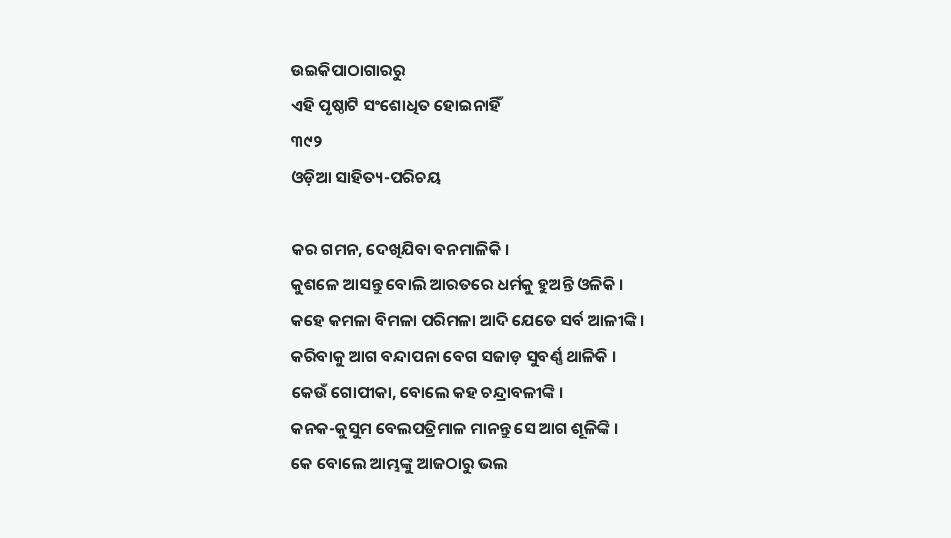ଉଇକିପାଠାଗାର‌ରୁ
ଏହି ପୃଷ୍ଠାଟି ସଂଶୋଧିତ ହୋଇନାହିଁ
୩୯୨
ଓଡ଼ିଆ ସାହିତ୍ୟ-ପରିଚୟ

କର ଗମନ, ଦେଖିଯିବା ବନମାଳିକି ।
କୁଶଳେ ଆସନ୍ତୁ ବୋଲି ଆରତରେ ଧର୍ମକୁ ହୁଅନ୍ତି ଓଳିକି ।
କ‌ହେ କମଳା ବିମଳା ପରିମଳା ଆଦି ଯେତେ ସର୍ବ ଆଳୀଙ୍କି ।
କରିବାକୁ ଆଗ ବନ୍ଦାପନା ବେଗ ସଜାଡ଼ ସୁବର୍ଣ୍ଣ ଥାଳିକି ।
କେଉଁ ଗୋପୀକା, ବୋଲେ କ‌ହ ଚନ୍ଦ୍ରାବଳୀଙ୍କି ।
କନ‌କ-କୁସୁମ ବେଲପତ୍ରିମାଳ ମାନନ୍ତୁ ସେ ଆଗ ଶୂଳିଙ୍କି ।
କେ ବୋଲେ ଆମ୍ଭଙ୍କୁ ଆଜଠାରୁ ଭଲ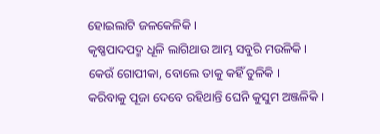ହୋଇଲାଟି ଜଳକେଳିକି ।
କୃଷ୍ଣପାଦପଦ୍ମ ଧୂଳି ଲାଗିଥାଉ ଆମ୍ଭ ସବୁରି ମଉଳିକି ।
କେଉଁ ଗୋପୀକା, ବୋଲେ ତାକୁ କ‌ହିଁ ତୁଳିକି ।
କରିବାକୁ ପୂଜା ଦେବେ ରହିଥାନ୍ତି ଘେନି କୁସୁମ ଅଞ୍ଜଳିକି ।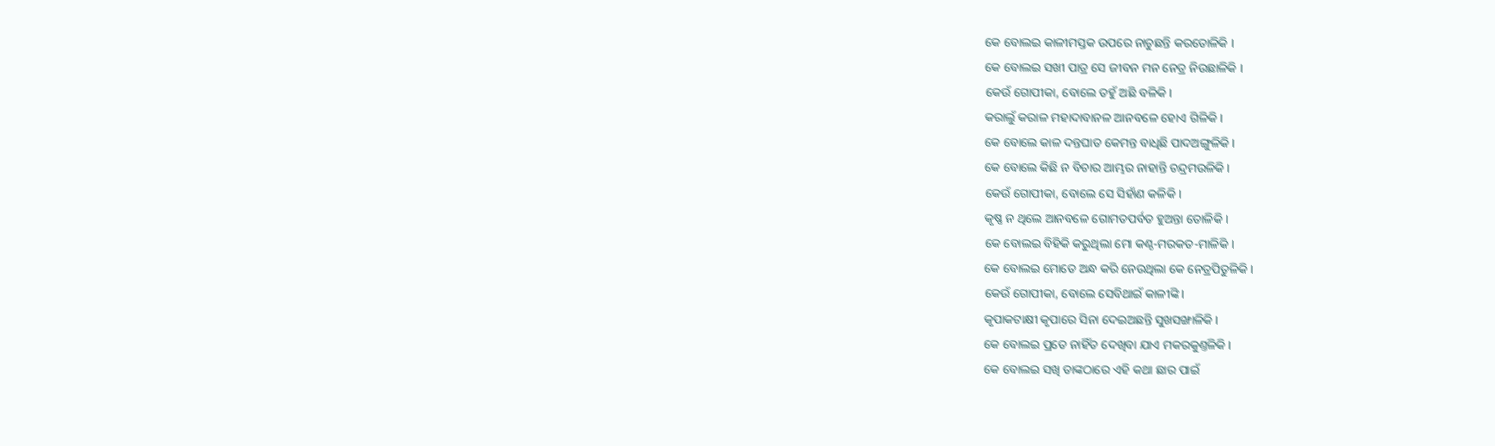କେ ବୋଲଇ କାଳୀମସ୍ତକ ଉପରେ ନାଚୁଛନ୍ତି କରତୋଳିକି ।
କେ ବୋଲଇ ସଖୀ ପାତ୍ର ସେ ଜୀବନ ମ‌ନ ନେତ୍ର ନିଉଛାଳିକି ।
କେଉଁ ଗୋପୀକା, ବୋଲେ ତ‌ହୁଁ ଅଛି ବଳିକି ।
କରାଲୁଁ କରାଳ ମହାଦାବାନଳ ଆନବଳେ ହୋଏ ଗିଳିକି ।
କେ ବୋଲେ କାଳ ଦନ୍ତଘାତ କେମନ୍ତ ବାଧିଛି ପାଦଅଙ୍ଗୁଳିକି ।
କେ ବୋଲେ କିଛି ନ ବିଚାର ଆମ୍ଭର ନାହାନ୍ତି ଚନ୍ଦ୍ରମଉଳିକି ।
କେଉଁ ଗୋପୀକା, ବୋଲେ ସେ ସିହାଁଣ କଳିକି ।
କୃଷ୍ଣ ନ ଥିଲେ ଆନବଳେ ଗୋମତପର୍ବତ ହୁଅନ୍ତା ତୋଳିକି ।
କେ ବୋଲଇ ବିହିକି କରୁଥିଲା ମୋ କଣ୍ଠ-ମରକ‌ତ-ମାଳିକି ।
କେ ବୋଲଇ ମୋତେ ଅନ୍ଧ କରି ନେଉଥିଲା କେ ନେତ୍ରପିତୁଳିକି ।
କେଉଁ ଗୋପୀକା, ବୋଲେ ସେବିଥାଇଁ କାଳୀଙ୍କି ।
କୃପାକଟାକ୍ଷୀ କୃପାରେ ସିନା ଦେଇଅଛନ୍ତି ସୁଖସଙ୍ଖାଳିକି ।
କେ ବୋଲଇ ପ୍ରତେ ନାହିଁତ ଦେଖିବା ଯାଏ ମକରକୁଣ୍ତଳିକି ।
କେ ବୋଲଇ ସଖି ତାଙ୍କଠାରେ ଏହି କଥା ଛାର ପାଇଁ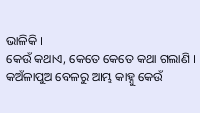ଭାଳିକି ।
କେଉଁ କଥାଏ, କେତେ କେତେ କଥା ଗଲାଣି ।
କଅଁଳାପୁଅ ବେଳରୁ ଆମ୍ଭ କାହ୍ନୁ କେଉଁ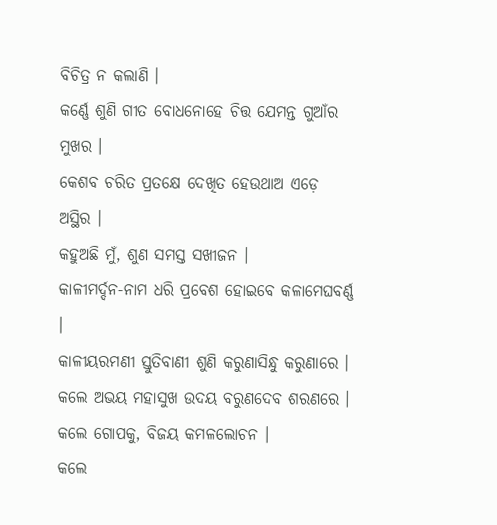ବିଚିତ୍ର ନ କଲାଣି ।
କର୍ଣ୍ଣେ ଶୁଣି ଗୀତ ବୋଧନୋହେ ଚିତ୍ତ ଯେମନ୍ତ ଗୁଆଁର ମୁଖର ।
କେଶବ ଚରିତ ପ୍ରତକ୍ଷେ ଦେଖିତ ହେଉଥାଅ ଏଡ଼େ ଅସ୍ଥିର ।
କ‌ହୁଅଛି ମୁଁ, ଶୁଣ ସମସ୍ତ ସଖୀଜନ ।
କାଳୀମର୍ଦ୍ଦନ-ନାମ ଧରି ପ୍ରବେଶ ହୋଇବେ କଳାମେଘବର୍ଣ୍ଣ ।
କାଳୀୟରମଣୀ ସ୍ତୁତିବାଣୀ ଶୁଣି କରୁଣାସିନ୍ଧୁ କରୁଣାରେ ।
କଲେ ଅଭୟ ମହାସୁଖ ଉଦୟ ବରୁଣଦେବ ଶରଣରେ ।
କଲେ ଗୋପକୁ, ବିଜୟ କମଳ‌ଲୋଚନ ।
କଲେ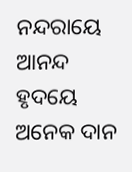ନନ୍ଦରାୟେ ଆନନ୍ଦ ହୃଦୟେ ଅନେକ ଦାନ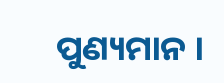ପୁଣ୍ୟମାନ ।